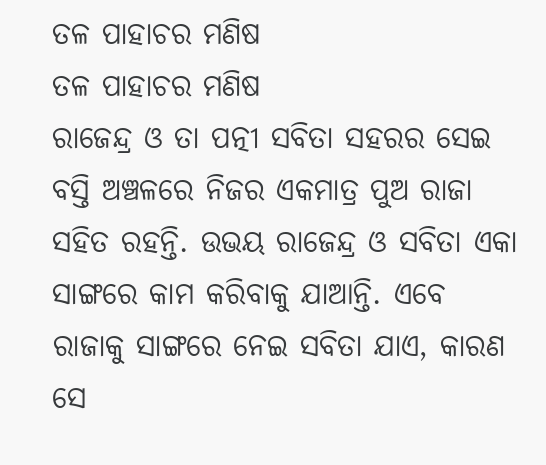ତଳ ପାହାଚର ମଣିଷ
ତଳ ପାହାଚର ମଣିଷ
ରାଜେନ୍ଦ୍ର ଓ ତା ପତ୍ନୀ ସବିତା ସହରର ସେଇ ବସ୍ତି ଅଞ୍ଚଳରେ ନିଜର ଏକମାତ୍ର ପୁଅ ରାଜା ସହିତ ରହନ୍ତି. ଉଭୟ ରାଜେନ୍ଦ୍ର ଓ ସବିତା ଏକା ସାଙ୍ଗରେ କାମ କରିବାକୁ ଯାଆନ୍ତି. ଏବେ ରାଜାକୁ ସାଙ୍ଗରେ ନେଇ ସବିତା ଯାଏ, କାରଣ ସେ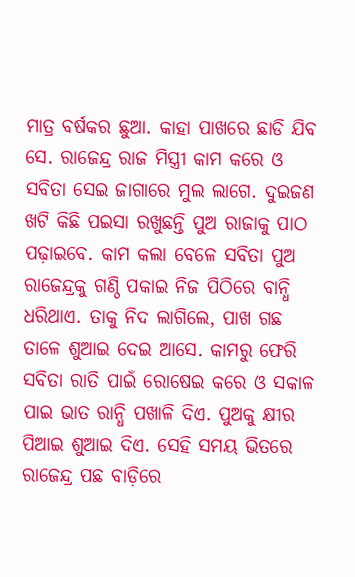ମାତ୍ର ବର୍ଷକର ଛୁଆ. କାହା ପାଖରେ ଛାଡି ଯିବ ସେ. ରାଜେନ୍ଦ୍ର ରାଜ ମିସ୍ତ୍ରୀ କାମ କରେ ଓ ସବିତା ସେଇ ଜାଗାରେ ମୁଲ ଲାଗେ. ଦୁଇଜଣ ଖଟି କିଛି ପଇସା ରଖୁଛନ୍ତି ପୁଅ ରାଜାକୁ ପାଠ ପଢ଼ାଇବେ. କାମ କଲା ବେଳେ ସବିତା ପୁଅ ରାଜେନ୍ଦ୍ରକୁ ଗଣ୍ଠି ପକାଇ ନିଜ ପିଠିରେ ବାନ୍ଧି ଧରିଥାଏ. ତାକୁ ନିଦ ଲାଗିଲେ, ପାଖ ଗଛ ତାଳେ ଶୁଆଇ ଦେଇ ଆସେ. କାମରୁ ଫେରି ସବିତା ରାତି ପାଇଁ ରୋଷେଇ କରେ ଓ ସକାଳ ପାଇ ଭାତ ରାନ୍ଧି ପଖାଳି ଦିଏ. ପୁଅକୁ କ୍ଷୀର ପିଆଇ ଶୁଆଇ ଦିଏ. ସେହି ସମୟ ଭିତରେ ରାଜେନ୍ଦ୍ର ପଛ ବାଡ଼ିରେ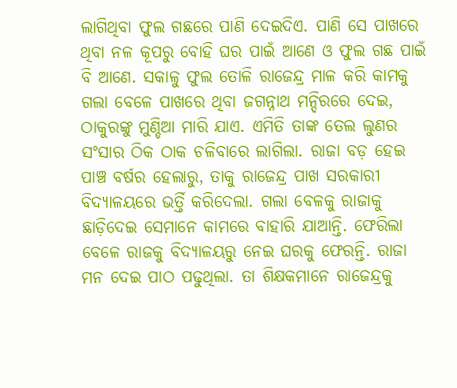ଲାଗିଥିବା ଫୁଲ ଗଛରେ ପାଣି ଦେଇଦିଏ. ପାଣି ସେ ପାଖରେ ଥିବା ନଳ କୂପରୁ ବୋହି ଘର ପାଇଁ ଆଣେ ଓ ଫୁଲ ଗଛ ପାଇଁ ବି ଆଣେ. ସକାଳୁ ଫୁଲ ତୋଳି ରାଜେନ୍ଦ୍ର ମାଳ କରି କାମକୁ ଗଲା ବେଳେ ପାଖରେ ଥିବା ଜଗନ୍ନାଥ ମନ୍ଦିରରେ ଦେଇ, ଠାକୁରଙ୍କୁ ମୁଣ୍ଡିଆ ମାରି ଯାଏ. ଏମିତି ତାଙ୍କ ତେଲ ଲୁଣର ସଂସାର ଠିକ ଠାକ ଚଳିବାରେ ଲାଗିଲା. ରାଜା ବଡ଼ ହେଇ ପାଞ୍ଚ ବର୍ଷର ହେଲାରୁ, ତାକୁ ରାଜେନ୍ଦ୍ର ପାଖ ସରକାରୀ ବିଦ୍ୟାଳୟରେ ଭର୍ତ୍ତି କରିଦେଲା. ଗଲା ବେଳକୁ ରାଜାକୁ ଛାଡ଼ିଦେଇ ସେମାନେ କାମରେ ବାହାରି ଯାଆନ୍ତି. ଫେରିଲା ବେଳେ ରାଜକୁ ବିଦ୍ୟାଳୟରୁ ନେଇ ଘରକୁ ଫେରନ୍ତି. ରାଜା ମନ ଦେଇ ପାଠ ପଢୁଥିଲା. ତା ଶିକ୍ଷକମାନେ ରାଜେନ୍ଦ୍ରକୁ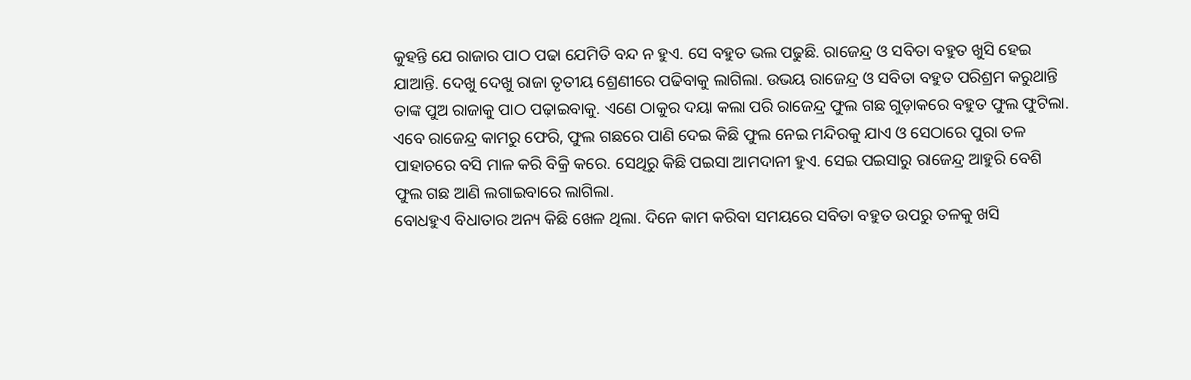କୁହନ୍ତି ଯେ ରାଜାର ପାଠ ପଢା ଯେମିତି ବନ୍ଦ ନ ହୁଏ. ସେ ବହୁତ ଭଲ ପଢୁଛି. ରାଜେନ୍ଦ୍ର ଓ ସବିତା ବହୁତ ଖୁସି ହେଇ ଯାଆନ୍ତି. ଦେଖୁ ଦେଖୁ ରାଜା ତୃତୀୟ ଶ୍ରେଣୀରେ ପଢିବାକୁ ଲାଗିଲା. ଉଭୟ ରାଜେନ୍ଦ୍ର ଓ ସବିତା ବହୁତ ପରିଶ୍ରମ କରୁଥାନ୍ତି ତାଙ୍କ ପୁଅ ରାଜାକୁ ପାଠ ପଢ଼ାଇବାକୁ. ଏଣେ ଠାକୁର ଦୟା କଲା ପରି ରାଜେନ୍ଦ୍ର ଫୁଲ ଗଛ ଗୁଡ଼ାକରେ ବହୁତ ଫୁଲ ଫୁଟିଲା. ଏବେ ରାଜେନ୍ଦ୍ର କାମରୁ ଫେରି, ଫୁଲ ଗଛରେ ପାଣି ଦେଇ କିଛି ଫୁଲ ନେଇ ମନ୍ଦିରକୁ ଯାଏ ଓ ସେଠାରେ ପୁରା ତଳ ପାହାଚରେ ବସି ମାଳ କରି ବିକ୍ରି କରେ. ସେଥିରୁ କିଛି ପଇସା ଆମଦାନୀ ହୁଏ. ସେଇ ପଇସାରୁ ରାଜେନ୍ଦ୍ର ଆହୁରି ବେଶି ଫୁଲ ଗଛ ଆଣି ଲଗାଇବାରେ ଲାଗିଲା.
ବୋଧହୁଏ ବିଧାତାର ଅନ୍ୟ କିଛି ଖେଳ ଥିଲା. ଦିନେ କାମ କରିବା ସମୟରେ ସବିତା ବହୁତ ଉପରୁ ତଳକୁ ଖସି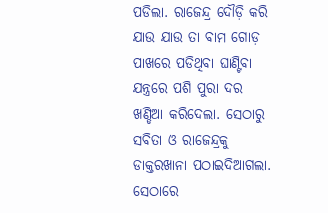ପଡିଲା. ରାଜେନ୍ଦ୍ର ଦୌଡ଼ି କରି ଯାଉ ଯାଉ ତା ବାମ ଗୋଡ଼ ପାଖରେ ପଡିଥିବା ଘାଣ୍ଟିବା ଯନ୍ତ୍ରରେ ପଶି ପୁରା ଦର ଖଣ୍ଡିଆ କରିଦେଲା. ସେଠାରୁ ସବିତା ଓ ରାଜେନ୍ଦ୍ରକୁ ଡାକ୍ତରଖାନା ପଠାଇଦିଆଗଲା. ସେଠାରେ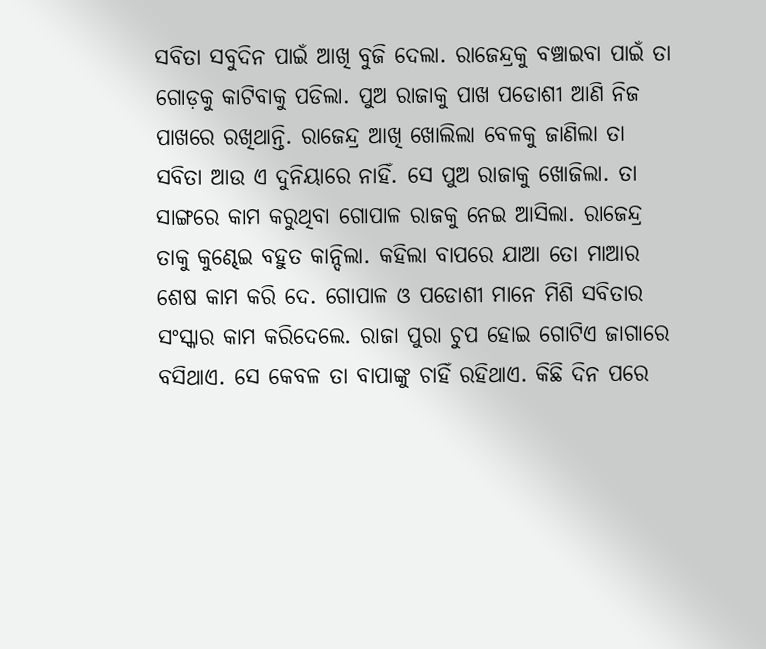ସବିତା ସବୁଦିନ ପାଇଁ ଆଖି ବୁଜି ଦେଲା. ରାଜେନ୍ଦ୍ରକୁ ବଞ୍ଚାଇବା ପାଇଁ ତା ଗୋଡ଼କୁ କାଟିବାକୁ ପଡିଲା. ପୁଅ ରାଜାକୁ ପାଖ ପଡୋଶୀ ଆଣି ନିଜ ପାଖରେ ରଖିଥାନ୍ତି. ରାଜେନ୍ଦ୍ର ଆଖି ଖୋଲିଲା ବେଳକୁ ଜାଣିଲା ତା ସବିତା ଆଉ ଏ ଦୁନିୟାରେ ନାହିଁ. ସେ ପୁଅ ରାଜାକୁ ଖୋଜିଲା. ତା ସାଙ୍ଗରେ କାମ କରୁଥିବା ଗୋପାଳ ରାଜକୁ ନେଇ ଆସିଲା. ରାଜେନ୍ଦ୍ର ତାକୁ କୁଣ୍ଢେଇ ବହୁତ କାନ୍ଦିଲା. କହିଲା ବାପରେ ଯାଆ ତୋ ମାଆର ଶେଷ କାମ କରି ଦେ. ଗୋପାଳ ଓ ପଡୋଶୀ ମାନେ ମିଶି ସବିତାର ସଂସ୍କାର କାମ କରିଦେଲେ. ରାଜା ପୁରା ଚୁପ ହୋଇ ଗୋଟିଏ ଜାଗାରେ ବସିଥାଏ. ସେ କେବଳ ତା ବାପାଙ୍କୁ ଚାହିଁ ରହିଥାଏ. କିଛି ଦିନ ପରେ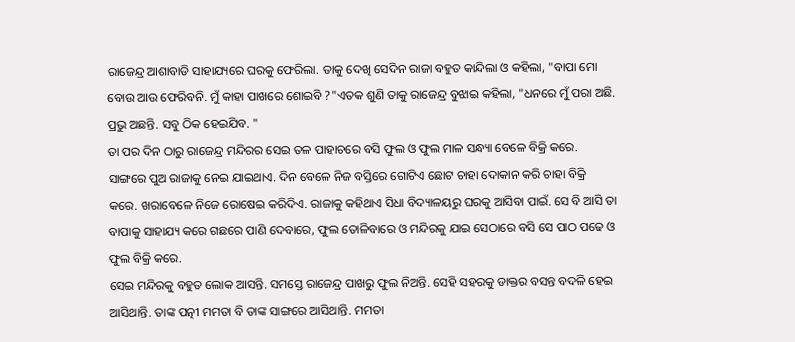ରାଜେନ୍ଦ୍ର ଆଶାବାଡି ସାହାଯ୍ୟରେ ଘରକୁ ଫେରିଲା. ତାକୁ ଦେଖି ସେଦିନ ରାଜା ବହୁତ କାନ୍ଦିଲା ଓ କହିଲା, "ବାପା ମୋ ବୋଉ ଆଉ ଫେରିବନି. ମୁଁ କାହା ପାଖରେ ଶୋଇବି ?"ଏତକ ଶୁଣି ତାକୁ ରାଜେନ୍ଦ୍ର ବୁଝାଇ କହିଲା, "ଧନରେ ମୁଁ ପରା ଅଛି. ପ୍ରଭୁ ଅଛନ୍ତି. ସବୁ ଠିକ ହେଇଯିବ. "
ତା ପର ଦିନ ଠାରୁ ରାଜେନ୍ଦ୍ର ମନ୍ଦିରର ସେଇ ତଳ ପାହାଚରେ ବସି ଫୁଲ ଓ ଫୁଲ ମାଳ ସନ୍ଧ୍ୟା ବେଳେ ବିକ୍ରି କରେ. ସାଙ୍ଗରେ ପୁଅ ରାଜାକୁ ନେଇ ଯାଇଥାଏ. ଦିନ ବେଳେ ନିଜ ବସ୍ତିରେ ଗୋଟିଏ ଛୋଟ ଚାହା ଦୋକାନ କରି ଚାହା ବିକ୍ରି କରେ. ଖରାବେଳେ ନିଜେ ରୋଷେଇ କରିଦିଏ. ରାଜାକୁ କହିଥାଏ ସିଧା ବିଦ୍ୟାଳୟରୁ ଘରକୁ ଆସିବା ପାଇଁ. ସେ ବି ଆସି ତା ବାପାକୁ ସାହାଯ୍ୟ କରେ ଗଛରେ ପାଣି ଦେବାରେ, ଫୁଲ ତୋଳିବାରେ ଓ ମନ୍ଦିରକୁ ଯାଇ ସେଠାରେ ବସି ସେ ପାଠ ପଢେ ଓ ଫୁଲ ବିକ୍ରି କରେ.
ସେଇ ମନ୍ଦିରକୁ ବହୁତ ଲୋକ ଆସନ୍ତି. ସମସ୍ତେ ରାଜେନ୍ଦ୍ର ପାଖରୁ ଫୁଲ ନିଅନ୍ତି. ସେହି ସହରକୁ ଡାକ୍ତର ବସନ୍ତ ବଦଳି ହେଇ ଆସିଥାନ୍ତି. ତାଙ୍କ ପତ୍ନୀ ମମତା ବି ତାଙ୍କ ସାଙ୍ଗରେ ଆସିଥାନ୍ତି. ମମତା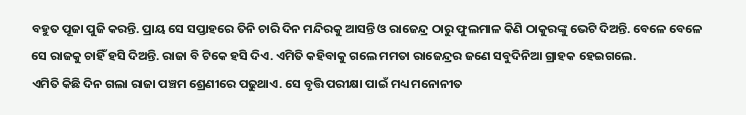ବହୁତ ପୂଜା ପୁଜି କରନ୍ତି. ପ୍ରାୟ ସେ ସପ୍ତାହରେ ତିନି ଚାରି ଦିନ ମନ୍ଦିରକୁ ଆସନ୍ତି ଓ ରାଜେନ୍ଦ୍ର ଠାରୁ ଫୁଲମାଳ କିଣି ଠାକୁରଙ୍କୁ ଭେଟି ଦିଅନ୍ତି. ବେଳେ ବେଳେ ସେ ରାଜକୁ ଚାହିଁ ହସି ଦିଅନ୍ତି. ରାଜା ବି ଟିକେ ହସି ଦିଏ. ଏମିତି କହିବାକୁ ଗଲେ ମମତା ରାଜେନ୍ଦ୍ରର ଜଣେ ସବୁଦିନିଆ ଗ୍ରାହକ ହେଇଗଲେ.
ଏମିତି କିଛି ଦିନ ଗଲା ରାଜା ପଞ୍ଚମ ଶ୍ରେଣୀରେ ପଢୁଥାଏ. ସେ ବୃତ୍ତି ପରୀକ୍ଷା ପାଇଁ ମଧ୍ୟ ମନୋନୀତ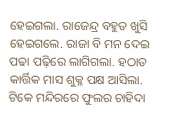ହେଇଗଲା. ରାଜେନ୍ଦ୍ର ବହୁତ ଖୁସି ହେଇଗଲେ. ରାଜା ବି ମନ ଦେଇ ପଢା ପଢ଼ିରେ ଲାଗିଗଲା. ହଠାତ କାର୍ତ୍ତିକ ମାସ ଶୁକ୍ଳ ପକ୍ଷ ଆସିଲା. ଟିକେ ମନ୍ଦିରରେ ଫୁଲର ଚାହିଦା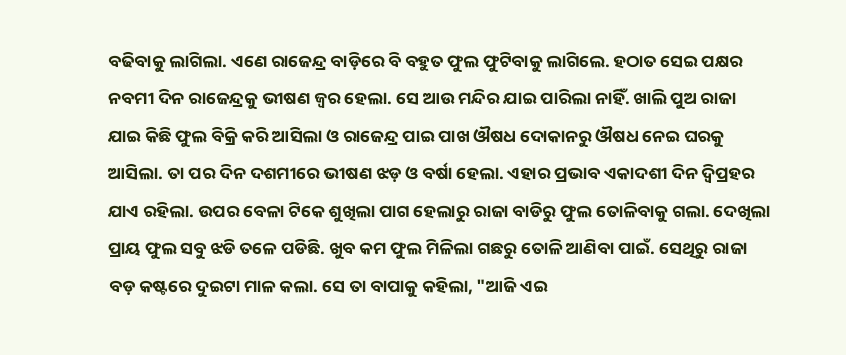ବଢିବାକୁ ଲାଗିଲା. ଏଣେ ରାଜେନ୍ଦ୍ର ବାଡ଼ିରେ ବି ବହୁତ ଫୁଲ ଫୁଟିବାକୁ ଲାଗିଲେ. ହଠାତ ସେଇ ପକ୍ଷର ନବମୀ ଦିନ ରାଜେନ୍ଦ୍ରକୁ ଭୀଷଣ ଜ୍ୱର ହେଲା. ସେ ଆଉ ମନ୍ଦିର ଯାଇ ପାରିଲା ନାହିଁ. ଖାଲି ପୁଅ ରାଜା ଯାଇ କିଛି ଫୁଲ ବିକ୍ରି କରି ଆସିଲା ଓ ରାଜେନ୍ଦ୍ର ପାଇ ପାଖ ଔଷଧ ଦୋକାନରୁ ଔଷଧ ନେଇ ଘରକୁ ଆସିଲା. ତା ପର ଦିନ ଦଶମୀରେ ଭୀଷଣ ଝଡ଼ ଓ ବର୍ଷା ହେଲା. ଏହାର ପ୍ରଭାବ ଏକାଦଶୀ ଦିନ ଦ୍ୱିପ୍ରହର ଯାଏ ରହିଲା. ଉପର ବେଳା ଟିକେ ଶୁଖିଲା ପାଗ ହେଲାରୁ ରାଜା ବାଡିରୁ ଫୁଲ ତୋଳିବାକୁ ଗଲା. ଦେଖିଲା ପ୍ରାୟ ଫୁଲ ସବୁ ଝଡି ତଳେ ପଡିଛି. ଖୁବ କମ ଫୁଲ ମିଳିଲା ଗଛରୁ ତୋଳି ଆଣିବା ପାଇଁ. ସେଥିରୁ ରାଜା ବଡ଼ କଷ୍ଟରେ ଦୁଇଟା ମାଳ କଲା. ସେ ତା ବାପାକୁ କହିଲା, "ଆଜି ଏଇ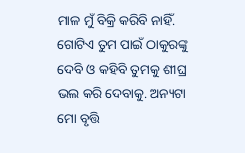ମାଳ ମୁଁ ବିକ୍ରି କରିବି ନାହିଁ. ଗୋଟିଏ ତୁମ ପାଇଁ ଠାକୁରଙ୍କୁ ଦେବି ଓ କହିବି ତୁମକୁ ଶୀଘ୍ର ଭଲ କରି ଦେବାକୁ. ଅନ୍ୟଟା ମୋ ବୃତ୍ତି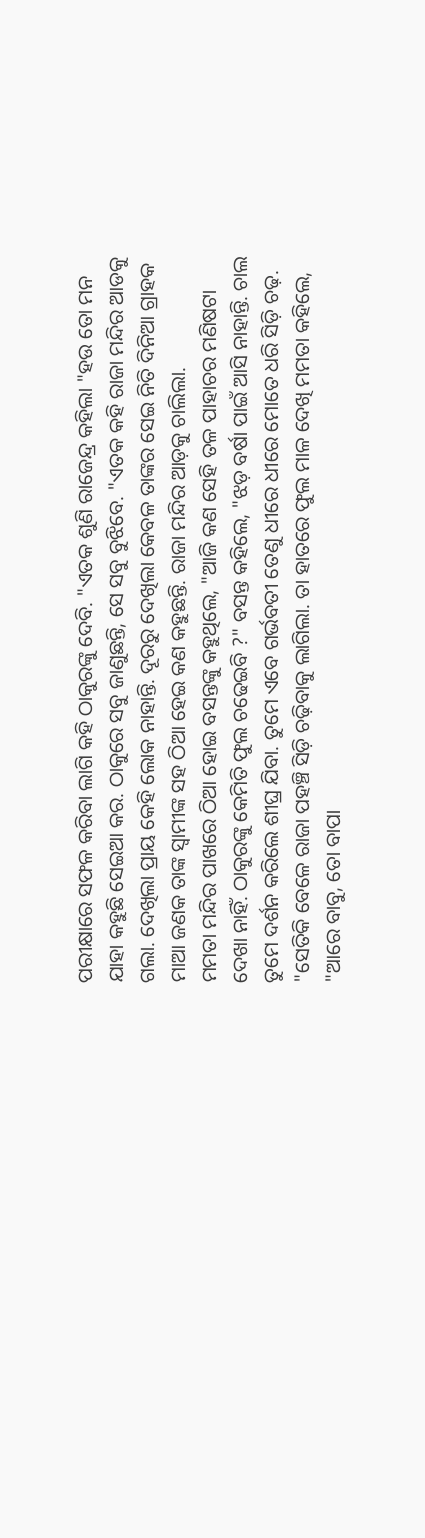ପରୀକ୍ଷାରେ ସଫଳ କରିବା ଲାଗି କହି ଠାକୁରଙ୍କୁ ଦେବି. "ଏତକ ଶୁଣି ରାଜେନ୍ଦ୍ର କହିଲା "ହଉ ତୋ ମନ ଯାହା କହୁଛି ସେଇଆ କର. ଠାକୁରେ ସବୁ ଜାଣୁଛନ୍ତି, ସେ ସବୁ ବୁଝିବେ. "ଏତକ କହି ରାଜା ମନ୍ଦିର ଆଡକୁ ଗଲା. ଦେଖିଲା ପ୍ରାୟ କେହି ଲୋକ ନାହାନ୍ତି. ଦୂରରୁ ଦେଖିଲା କେବଳ ତାଙ୍କର ସେଇ ନିତି ଦିନିଆ ଗ୍ରାହକ ମାଆ ଜଣକ ତାଙ୍କ ସ୍ୱାମୀଙ୍କ ସହ ଠିଆ ହେଇ କଣ କହୁଛନ୍ତି. ରାଜା ମନ୍ଦିର ଆଡ଼କୁ ଚାଲିଲା.
ମମତା ମନ୍ଦିର ପାଖରେ ଠିଆ ହୋଇ ବସନ୍ତଙ୍କୁ କହୁଥିଲେ, "ଆଜି କଣ ସେହି ତଳ ପାହାଚର ମଣିଷଟା ଦେଖା ନାହିଁ. ଠାକୁରଙ୍କୁ କେମିତି ଫୁଲ ଚଢେଇବି ?" ବସନ୍ତ କହିଲେ, "ଝଡ଼ ବର୍ଷା ପାଇଁ ଆସି ନାହାନ୍ତି. ଚାଲ ତୁମେ ଦର୍ଶନ କରିଲେ ଶୀଘ୍ର ଯିବା. ତୁମେ ଏବେ ଗର୍ଭବତୀ ତେଣୁ ଧୀରେ ଧୀରେ ମୋତେ ଧରି ସିଡ଼ି ଚଢ଼. "ସେତିକି ବେଳେ ରାଜା ପହଞ୍ଚି ସିଡ଼ି ଚଢ଼ିବାକୁ ଲାଗିଲା. ତା ହାତରେ ଫୁଲ ମାଳ ଦେଖି ମମତା କହିଲେ, "ଆରେ ବାବୁ, ତୋ ବାପା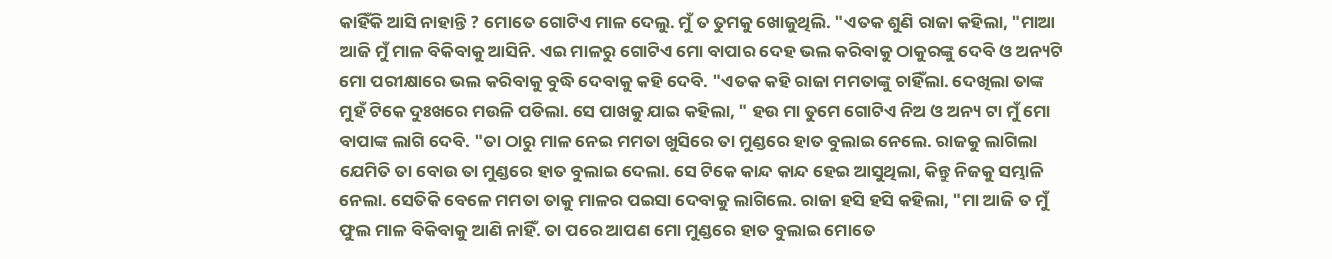କାହିଁକି ଆସି ନାହାନ୍ତି ? ମୋତେ ଗୋଟିଏ ମାଳ ଦେଲୁ. ମୁଁ ତ ତୁମକୁ ଖୋଜୁଥିଲି. "ଏତକ ଶୁଣି ରାଜା କହିଲା, "ମାଆ ଆଜି ମୁଁ ମାଳ ବିକିବାକୁ ଆସିନି. ଏଇ ମାଳରୁ ଗୋଟିଏ ମୋ ବାପାର ଦେହ ଭଲ କରିବାକୁ ଠାକୁରଙ୍କୁ ଦେବି ଓ ଅନ୍ୟଟି ମୋ ପରୀକ୍ଷାରେ ଭଲ କରିବାକୁ ବୁଦ୍ଧି ଦେବାକୁ କହି ଦେବି. "ଏତକ କହି ରାଜା ମମତାଙ୍କୁ ଚାହିଁଲା. ଦେଖିଲା ତାଙ୍କ ମୁହଁ ଟିକେ ଦୁଃଖରେ ମଉଳି ପଡିଲା. ସେ ପାଖକୁ ଯାଇ କହିଲା, " ହଉ ମା ତୁମେ ଗୋଟିଏ ନିଅ ଓ ଅନ୍ୟ ଟା ମୁଁ ମୋ ବାପାଙ୍କ ଲାଗି ଦେବି. "ତା ଠାରୁ ମାଳ ନେଇ ମମତା ଖୁସିରେ ତା ମୁଣ୍ଡରେ ହାତ ବୁଲାଇ ନେଲେ. ରାଜକୁ ଲାଗିଲା ଯେମିତି ତା ବୋଉ ତା ମୁଣ୍ଡରେ ହାତ ବୁଲାଇ ଦେଲା. ସେ ଟିକେ କାନ୍ଦ କାନ୍ଦ ହେଇ ଆସୁଥିଲା, କିନ୍ତୁ ନିଜକୁ ସମ୍ଭାଳି ନେଲା. ସେତିକି ବେଳେ ମମତା ତାକୁ ମାଳର ପଇସା ଦେବାକୁ ଲାଗିଲେ. ରାଜା ହସି ହସି କହିଲା, "ମା ଆଜି ତ ମୁଁ ଫୁଲ ମାଳ ବିକିବାକୁ ଆଣି ନାହିଁ. ତା ପରେ ଆପଣ ମୋ ମୁଣ୍ଡରେ ହାତ ବୁଲାଇ ମୋତେ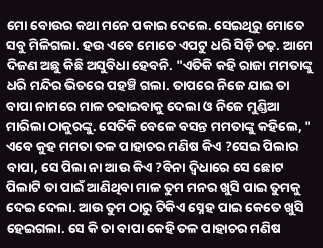ମୋ ବୋଉର କଥା ମନେ ପକାଇ ଦେଲେ. ସେଇଥିରୁ ମୋତେ ସବୁ ମିଳିଗଲା. ହଉ ଏବେ ମୋତେ ଏପଟୁ ଧରି ସିଡ଼ି ଚଢ଼. ଆମେ ଦିଜଣ ଅଛୁ କିଛି ଅସୁବିଧା ହେବନି. "ଏତିକି କହି ରାଜା ମମତାଙ୍କୁ ଧରି ମନ୍ଦିର ଭିତରେ ପହଞ୍ଚି ଗଲା. ତାପରେ ନିଜେ ଯାଇ ତା ବାପା ନାମରେ ମାଳ ଚଢାଇବାକୁ ଦେଲା ଓ ନିଜେ ମୁଣ୍ଡିଆ ମାରିଲା ଠାକୁରଙ୍କୁ. ସେତିକି ବେଳେ ବସନ୍ତ ମମତାଙ୍କୁ କହିଲେ, " ଏବେ କୁହ ମମତା ତଳ ପାହାଚର ମଣିଷ କିଏ ?ସେଇ ପିଲାର ବାପା, ସେ ପିଲା ନା ଆଉ କିଏ ?ବିନା ଦ୍ଵିଧାରେ ସେ ଛୋଟ ପିଲାଟି ତା ପାଇଁ ଆଣିଥିବା ମାଳ ତୁମ ମନର ଖୁସି ପାଇ ତୁମକୁ ଦେଇ ଦେଲା. ଆଉ ତୁମ ଠାରୁ ଟିକିଏ ସ୍ନେହ ପାଇ କେତେ ଖୁସି ହେଇଗଲା. ସେ କି ତା ବାପା କେହି ତଳ ପାହାଚର ମଣିଷ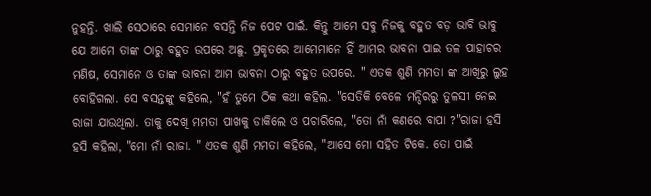ନୁହନ୍ତି. ଖାଲି ସେଠାରେ ସେମାନେ ବସନ୍ତି ନିଜ ପେଟ ପାଇଁ. କିନ୍ତୁ ଆମେ ସବୁ ନିଜକୁ ବହୁତ ବଡ଼ ଭାବି ଭାବୁ ଯେ ଆମେ ତାଙ୍କ ଠାରୁ ବହୁତ ଉପରେ ଅଛୁ. ପ୍ରକୃତରେ ଆମେମାନେ ହିଁ ଆମର ଭାବନା ପାଇ ତଳ ପାହାଚର ମଣିଷ, ସେମାନେ ଓ ତାଙ୍କ ଭାବନା ଆମ ଭାବନା ଠାରୁ ବହୁତ ଉପରେ. " ଏତକ ଶୁଣି ମମତା ଙ୍କ ଆଖିରୁ ଲୁହ ବୋହିଗଲା. ସେ ବସନ୍ତଙ୍କୁ କହିଲେ, "ହଁ ତୁମେ ଠିକ କଥା କହିଲ. "ସେତିକି ବେଳେ ମନ୍ଦିରରୁ ତୁଳସୀ ନେଇ ରାଜା ଯାଉଥିଲା. ତାକୁ ଦେଖି ମମତା ପାଖକୁ ଡାକିଲେ ଓ ପଚାରିଲେ, "ତୋ ନାଁ କଣରେ ବାପା ?"ରାଜା ହସି ହସି କହିଲା, "ମୋ ନାଁ ରାଜା. " ଏତକ ଶୁଣି ମମତା କହିଲେ, "ଆସେ ମୋ ସହିତ ଟିକେ. ତୋ ପାଇଁ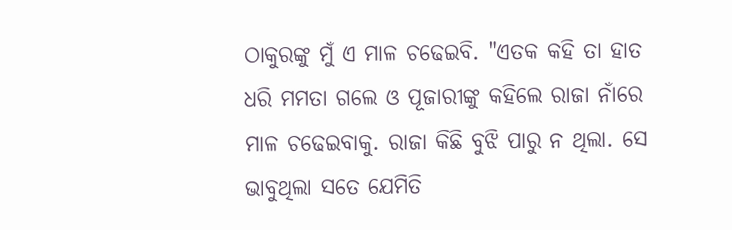ଠାକୁରଙ୍କୁ ମୁଁ ଏ ମାଳ ଚଢେଇବି. "ଏତକ କହି ତା ହାତ ଧରି ମମତା ଗଲେ ଓ ପୂଜାରୀଙ୍କୁ କହିଲେ ରାଜା ନାଁରେ ମାଳ ଚଢେଇବାକୁ. ରାଜା କିଛି ବୁଝି ପାରୁ ନ ଥିଲା. ସେ ଭାବୁଥିଲା ସତେ ଯେମିତି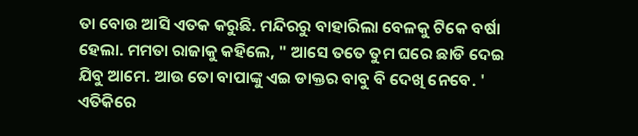ତା ବୋଉ ଆସି ଏତକ କରୁଛି. ମନ୍ଦିରରୁ ବାହାରିଲା ବେଳକୁ ଟିକେ ବର୍ଷା ହେଲା. ମମତା ରାଜାକୁ କହିଲେ, " ଆସେ ତତେ ତୁମ ଘରେ ଛାଡି ଦେଇ ଯିବୁ ଆମେ. ଆଉ ତୋ ବାପାଙ୍କୁ ଏଇ ଡାକ୍ତର ବାବୁ ବି ଦେଖି ନେବେ. ' ଏତିକିରେ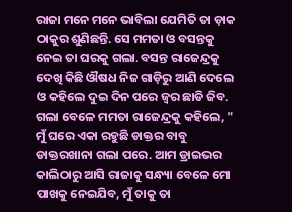ରାଜା ମନେ ମନେ ଭାବିଲା ଯେମିତି ତା ଡ଼ାକ ଠାକୁର ଶୁଣିଛନ୍ତି. ସେ ମମତା ଓ ବସନ୍ତକୁ ନେଇ ତା ଘରକୁ ଗଲା. ବସନ୍ତ ରାଜେନ୍ଦ୍ରକୁ ଦେଖି କିଛି ଔଷଧ ନିଜ ଗାଡ଼ିରୁ ଆଣି ଦେଲେ ଓ କହିଲେ ଦୁଇ ଦିନ ପରେ ଜ୍ୱର ଛାଡି ଜିବ. ଗଲା ବେଳେ ମମତା ରାଜେନ୍ଦ୍ରକୁ କହିଲେ, " ମୁଁ ଘରେ ଏକା ରହୁଛି ଡାକ୍ତର ବାବୁ ଡାକ୍ତରଖାନା ଗଲା ପରେ. ଆମ ଡ୍ରାଇଭର କାଲିଠାରୁ ଆସି ରାଜାକୁ ସନ୍ଧ୍ୟା ବେଳେ ମୋ ପାଖକୁ ନେଇଯିବ, ମୁଁ ତାକୁ ତା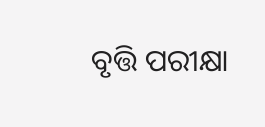ବୃତ୍ତି ପରୀକ୍ଷା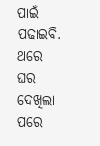ପାଇଁ ପଢାଇବି. ଥରେ ଘର ଦେଖିଲା ପରେ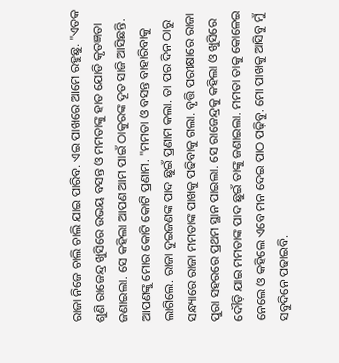ରାଜା ନିଜେ ଚାଲି ଚାଲି ଯାଇ ପାରିବ. ଏଇ ପାଖରେ ଆମେ ରହୁଛୁ. "ଏତକ ଶୁଣି ରାଜେନ୍ଦ୍ର ଖୁସିରେ ଉଭୟ ବସନ୍ତ ଓ ମମତାଙ୍କୁ ହାତ ଯୋଡି କୃତଜ୍ଞତା ଜଣାଇଲା. ସେ କହିଲା ଆପଣ ଆମ ପାଇଁ ଠାକୁରଙ୍କ ଦୂତ ସାଜି ଆସିଛନ୍ତି. ଆପଣଙ୍କୁ ମୋର କୋଟି କୋଟି ପ୍ରଣାମ. "ମମତା ଓ ବସନ୍ତ ବାହାରିବାକୁ ଲାଗିଲେ. ରାଜା ଦୁଇଜଣଙ୍କ ପାଦ ଛୁଇଁ ପ୍ରଣାମ କଲା. ତା ପର ଦିନ ଠାରୁ ସନ୍ଧ୍ୟାରେ ରାଜା ମମତାଙ୍କ ପାଖକୁ ପଢିବାକୁ ଗଲା. ବୃତ୍ତି ପରୀକ୍ଷାରେ ରାଜା ପୁରା ସହରରେ ପ୍ରଥମ ସ୍ଥାନ ପାଇଲା. ସେ ରାଜେନ୍ଦ୍ରକୁ କହିଲା ଓ ଖୁସିରେ ଦୌଡ଼ି ଯାଇ ମମତାଙ୍କ ପାଦ ଛୁଇଁ ତାଙ୍କୁ ଜଣାଇଲା. ମମତା ତାକୁ କୋଳେଇ ନେଲେ ଓ କହିଲେ ଏବେ ମନ ଦେଇ ପାଠ ପଢ଼ିବୁ. ମୋ ପାଖକୁ ଆସିବୁ ମୁଁ ସବୁଦିନେ ପଢାଇବି.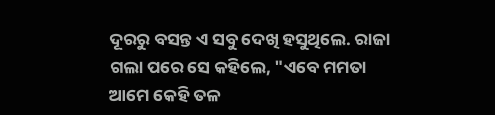ଦୂରରୁ ବସନ୍ତ ଏ ସବୁ ଦେଖି ହସୁଥିଲେ. ରାଜା ଗଲା ପରେ ସେ କହିଲେ, "ଏବେ ମମତା ଆମେ କେହି ତଳ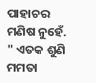ପାହାଚର ମଣିଷ ନୁହେଁ. " ଏତକ ଶୁଣି ମମତା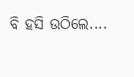ବି ହସି ଉଠିଲେ....